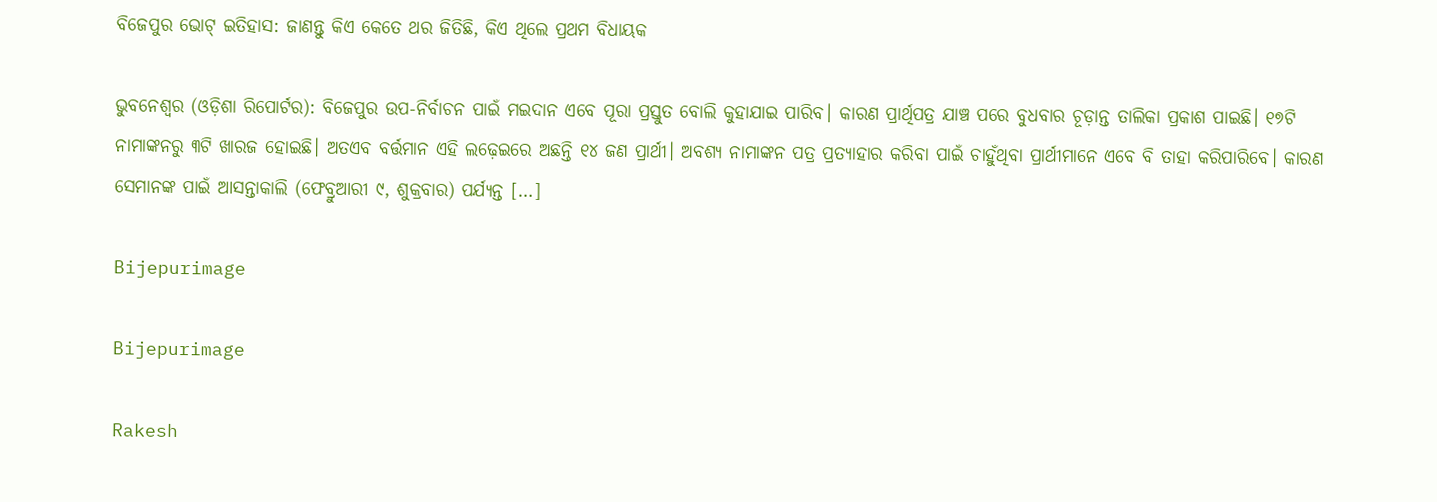ବିଜେପୁର ଭୋଟ୍ ଇତିହାସ: ଜାଣନ୍ତୁ କିଏ କେତେ ଥର ଜିତିଛି, କିଏ ଥିଲେ ପ୍ରଥମ ବିଧାୟକ

ଭୁବନେଶ୍ୱର (ଓଡ଼ିଶା ରିପୋର୍ଟର): ବିଜେପୁର ଉପ-ନିର୍ବାଚନ ପାଇଁ ମଇଦାନ ଏବେ ପୂରା ପ୍ରସ୍ତୁତ ବୋଲି କୁହାଯାଇ ପାରିବ। କାରଣ ପ୍ରାର୍ଥିପତ୍ର ଯାଞ୍ଚ ପରେ ବୁଧବାର ଚୂଡ଼ାନ୍ତ ତାଲିକା ପ୍ରକାଶ ପାଇଛି। ୧୭ଟି ନାମାଙ୍କନରୁ ୩ଟି ଖାରଜ ହୋଇଛି। ଅତଏବ ବର୍ତ୍ତମାନ ଏହି ଲଢ଼େଇରେ ଅଛନ୍ତି ୧୪ ଜଣ ପ୍ରାର୍ଥୀ। ଅବଶ୍ୟ ନାମାଙ୍କନ ପତ୍ର ପ୍ରତ୍ୟାହାର କରିବା ପାଇଁ ଚାହୁଁଥିବା ପ୍ରାର୍ଥୀମାନେ ଏବେ ବି ତାହା କରିପାରିବେ। କାରଣ ସେମାନଙ୍କ ପାଇଁ ଆସନ୍ତାକାଲି (ଫେବ୍ରୁଆରୀ ୯, ଶୁକ୍ରବାର) ପର୍ଯ୍ୟନ୍ତ […]

Bijepurimage

Bijepurimage

Rakesh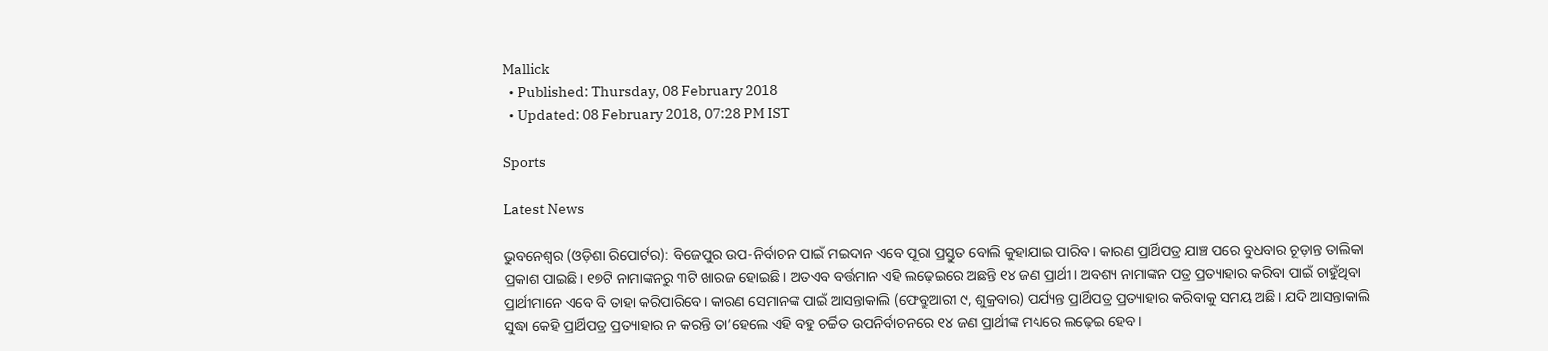Mallick
  • Published: Thursday, 08 February 2018
  • Updated: 08 February 2018, 07:28 PM IST

Sports

Latest News

ଭୁବନେଶ୍ୱର (ଓଡ଼ିଶା ରିପୋର୍ଟର): ବିଜେପୁର ଉପ-ନିର୍ବାଚନ ପାଇଁ ମଇଦାନ ଏବେ ପୂରା ପ୍ରସ୍ତୁତ ବୋଲି କୁହାଯାଇ ପାରିବ। କାରଣ ପ୍ରାର୍ଥିପତ୍ର ଯାଞ୍ଚ ପରେ ବୁଧବାର ଚୂଡ଼ାନ୍ତ ତାଲିକା ପ୍ରକାଶ ପାଇଛି। ୧୭ଟି ନାମାଙ୍କନରୁ ୩ଟି ଖାରଜ ହୋଇଛି। ଅତଏବ ବର୍ତ୍ତମାନ ଏହି ଲଢ଼େଇରେ ଅଛନ୍ତି ୧୪ ଜଣ ପ୍ରାର୍ଥୀ। ଅବଶ୍ୟ ନାମାଙ୍କନ ପତ୍ର ପ୍ରତ୍ୟାହାର କରିବା ପାଇଁ ଚାହୁଁଥିବା ପ୍ରାର୍ଥୀମାନେ ଏବେ ବି ତାହା କରିପାରିବେ। କାରଣ ସେମାନଙ୍କ ପାଇଁ ଆସନ୍ତାକାଲି (ଫେବ୍ରୁଆରୀ ୯, ଶୁକ୍ରବାର) ପର୍ଯ୍ୟନ୍ତ ପ୍ରାର୍ଥିପତ୍ର ପ୍ରତ୍ୟାହାର କରିବାକୁ ସମୟ ଅଛି। ଯଦି ଆସନ୍ତାକାଲି ସୁଦ୍ଧା କେହି ପ୍ରାର୍ଥିପତ୍ର ପ୍ରତ୍ୟାହାର ନ କରନ୍ତି ତା’ହେଲେ ଏହି ବହୁ ଚର୍ଚ୍ଚିତ ଉପନିର୍ବାଚନରେ ୧୪ ଜଣ ପ୍ରାର୍ଥୀଙ୍କ ମଧ୍ୟରେ ଲଢ଼େଇ ହେବ।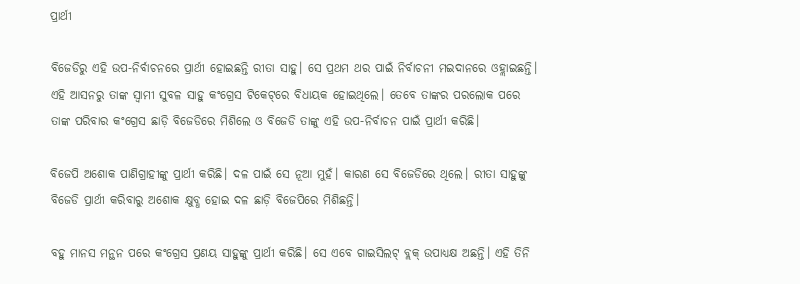ପ୍ରାର୍ଥୀ

ବିଜେଡିରୁ ଏହି ଉପ-ନିର୍ବାଚନରେ ପ୍ରାର୍ଥୀ ହୋଇଛନ୍ତି ରୀତା ସାହୁ। ସେ ପ୍ରଥମ ଥର ପାଇଁ ନିର୍ବାଚନୀ ମଇଦାନରେ ଓହ୍ଲାଇଛନ୍ତି। ଏହି ଆସନରୁ ତାଙ୍କ ସ୍ୱାମୀ ସୁବଳ ସାହୁ କଂଗ୍ରେସ ଟିକେଟ୍‌ରେ ବିଧାୟକ ହୋଇଥିଲେ। ତେବେ ତାଙ୍କର ପରଲୋକ ପରେ ତାଙ୍କ ପରିବାର କଂଗ୍ରେସ ଛାଡ଼ି ବିଜେଡିରେ ମିଶିଲେ ଓ ବିଜେଡି ତାଙ୍କୁ ଏହି ଉପ-ନିର୍ବାଚନ ପାଇଁ ପ୍ରାର୍ଥୀ କରିଛି।

ବିଜେପି ଅଶୋକ ପାଣିଗ୍ରାହୀଙ୍କୁ ପ୍ରାର୍ଥୀ କରିଛି। ଦଳ ପାଇଁ ସେ ନୂଆ ମୁହଁ। କାରଣ ସେ ବିଜେଡିରେ ଥିଲେ। ରୀତା ସାହୁଙ୍କୁ ବିଜେଡି ପ୍ରାର୍ଥୀ କରିବାରୁ ଅଶୋକ କ୍ଷୁବ୍ଧ ହୋଇ ଦଳ ଛାଡ଼ି ବିଜେପିରେ ମିଶିଛନ୍ତି।

ବହୁ ମାନସ ମନ୍ଥନ ପରେ କଂଗ୍ରେସ ପ୍ରଣୟ ସାହୁଙ୍କୁ ପ୍ରାର୍ଥୀ କରିଛି। ସେ ଏବେ ଗାଇସିଲଟ୍ ବ୍ଲକ୍ ଉପାଧ୍ୟକ୍ଷ ଅଛନ୍ତି। ଏହି ତିନି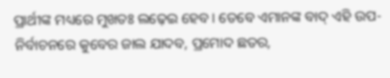ପ୍ରାର୍ଥୀଙ୍କ ମଧ୍ୟରେ ମୁଖତଃ ଲଢ଼େଇ ହେବ। ତେବେ ଏମାନଙ୍କ ବାଦ୍ ଏହି ଉପ-ନିର୍ବାଚନରେ କୁବେର ଜାଲ ଯାଦବ, ପ୍ରମୋଦ ଛତର,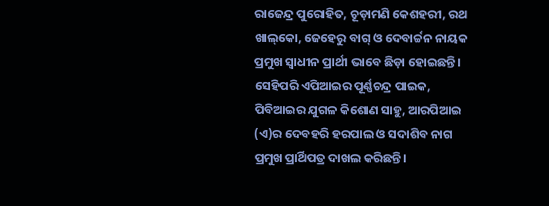ରାଜେନ୍ଦ୍ର ପୁରୋହିତ, ଚୂଡ଼ାମଣି କେଶହରୀ, ରଥ ଖାଲ୍‌କୋ, ଜେହେରୁ ବାଗ୍ ଓ ଦେବାର୍ଚ୍ଚନ ନାୟକ ପ୍ରମୁଖ ସ୍ୱାଧୀନ ପ୍ରାର୍ଥୀ ଭାବେ ଛିଡ଼ା ହୋଇଛନ୍ତି। ସେହିପରି ଏପିଆଇର ପୂର୍ଣ୍ଣଚନ୍ଦ୍ର ପାଇକ, ପିବିଆଇର ଯୁଗଳ କିଶୋଣ ସାହୁ, ଆରପିଆଇ (ଏ)ର ଦେବହରି ହରପାଲ ଓ ସଦାଶିବ ନାଗ ପ୍ରମୁଖ ପ୍ରାର୍ଥିପତ୍ର ଦାଖଲ କରିଛନ୍ତି।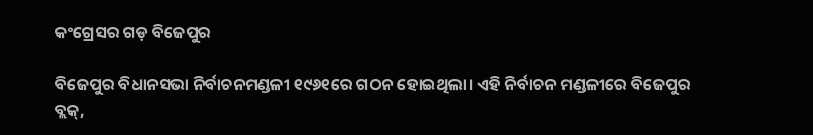କଂଗ୍ରେସର ଗଡ଼ ବିଜେପୁର

ବିଜେପୁର ବିଧାନସଭା ନିର୍ବାଚନମଣ୍ଡଳୀ ୧୯୬୧ରେ ଗଠନ ହୋଇଥିଲା। ଏହି ନିର୍ବାଚନ ମଣ୍ଡଳୀରେ ବିଜେପୁର ବ୍ଲକ୍,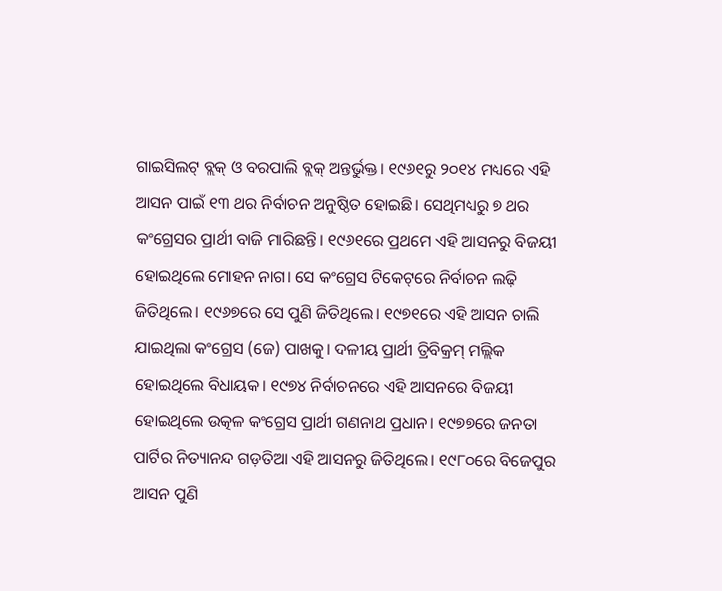ଗାଇସିଲଟ୍ ବ୍ଲକ୍ ଓ ବରପାଲି ବ୍ଲକ୍‌ ଅନ୍ତର୍ଭୁକ୍ତ। ୧୯୬୧ରୁ ୨୦୧୪ ମଧ୍ୟରେ ଏହି ଆସନ ପାଇଁ ୧୩ ଥର ନିର୍ବାଚନ ଅନୁଷ୍ଠିତ ହୋଇଛି। ସେଥିମଧ୍ୟରୁ ୭ ଥର କଂଗ୍ରେସର ପ୍ରାର୍ଥୀ ବାଜି ମାରିଛନ୍ତି। ୧୯୬୧ରେ ପ୍ରଥମେ ଏହି ଆସନରୁ ବିଜୟୀ ହୋଇଥିଲେ ମୋହନ ନାଗ। ସେ କଂଗ୍ରେସ ଟିକେଟ୍‌ରେ ନିର୍ବାଚନ ଲଢ଼ି ଜିତିଥିଲେ। ୧୯୬୭ରେ ସେ ପୁଣି ଜିତିଥିଲେ। ୧୯୭୧ରେ ଏହି ଆସନ ଚାଲି ଯାଇଥିଲା କଂଗ୍ରେସ (ଜେ) ପାଖକୁ। ଦଳୀୟ ପ୍ରାର୍ଥୀ ତ୍ରିବିକ୍ରମ୍‌ ମଲ୍ଲିକ ହୋଇଥିଲେ ବିଧାୟକ। ୧୯୭୪ ନିର୍ବାଚନରେ ଏହି ଆସନରେ ବିଜୟୀ ହୋଇଥିଲେ ଉତ୍କଳ କଂଗ୍ରେସ ପ୍ରାର୍ଥୀ ଗଣନାଥ ପ୍ରଧାନ। ୧୯୭୭ରେ ଜନତା ପାର୍ଟିର ନିତ୍ୟାନନ୍ଦ ଗଡ଼ତିଆ ଏହି ଆସନରୁ ଜିତିଥିଲେ। ୧୯୮୦ରେ ବିଜେପୁର ଆସନ ପୁଣି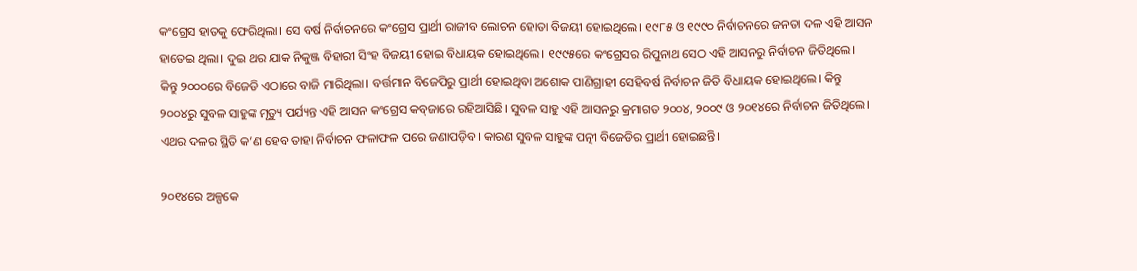କଂଗ୍ରେସ ହାତକୁ ଫେରିଥିଲା। ସେ ବର୍ଷ ନିର୍ବାଚନରେ କଂଗ୍ରେସ ପ୍ରାର୍ଥୀ ରାଜୀବ ଲୋଚନ ହୋତା ବିଜୟୀ ହୋଇଥିଲେ। ୧୯୮୫ ଓ ୧୯୯୦ ନିର୍ବାଚନରେ ଜନତା ଦଳ ଏହି ଆସନ ହାତେଇ ଥିଲା। ଦୁଇ ଥର ଯାକ ନିକୁଞ୍ଜ ବିହାରୀ ସିଂହ ବିଜୟୀ ହୋଇ ବିଧାୟକ ହୋଇଥିଲେ। ୧୯୯୫ରେ କଂଗ୍ରେସର ରିପୁନାଥ ସେଠ ଏହି ଆସନରୁ ନିର୍ବାଚନ ଜିତିଥିଲେ। କିନ୍ତୁ ୨୦୦୦ରେ ବିଜେଡି ଏଠାରେ ବାଜି ମାରିଥିଲା। ବର୍ତ୍ତମାନ ବିଜେପିରୁ ପ୍ରାର୍ଥୀ ହୋଇଥିବା ଅଶୋକ ପାଣିଗ୍ରାହୀ ସେହିବର୍ଷ ନିର୍ବାଚନ ଜିତି ବିଧାୟକ ହୋଇଥିଲେ। କିନ୍ତୁ ୨୦୦୪ରୁ ସୁବଳ ସାହୁଙ୍କ ମୃତ୍ୟୁ ପର୍ଯ୍ୟନ୍ତ ଏହି ଆସନ କଂଗ୍ରେସ କବ୍‌ଜାରେ ରହିଆସିଛି। ସୁବଳ ସାହୁ ଏହି ଆସନରୁ କ୍ରମାଗତ ୨୦୦୪, ୨୦୦୯ ଓ ୨୦୧୪ରେ ନିର୍ବାଚନ ଜିତିଥିଲେ। ଏଥର ଦଳର ସ୍ଥିତି କ’ଣ ହେବ ତାହା ନିର୍ବାଚନ ଫଳାଫଳ ପରେ ଜଣାପଡ଼ିବ। କାରଣ ସୁବଳ ସାହୁଙ୍କ ପତ୍ନୀ ବିଜେଡିର ପ୍ରାର୍ଥୀ ହୋଇଛନ୍ତି।

୨୦୧୪ରେ ଅଳ୍ପକେ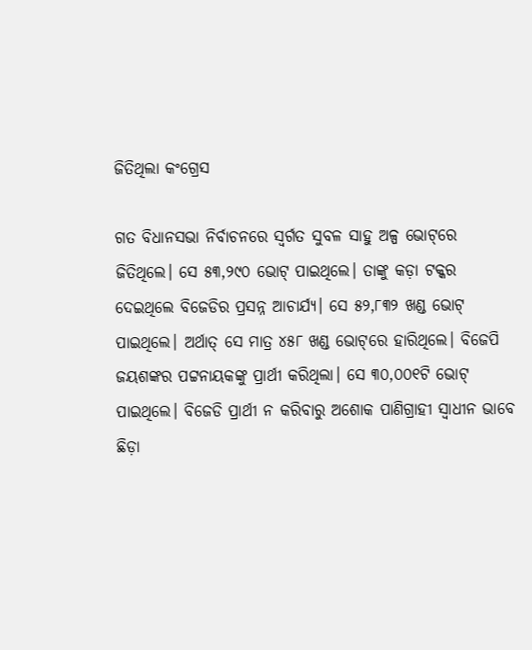ଜିତିଥିଲା କଂଗ୍ରେସ

ଗତ ବିଧାନସଭା ନିର୍ବାଚନରେ ସ୍ୱର୍ଗତ ସୁବଳ ସାହୁ ଅଳ୍ପ ଭୋଟ୍‌ରେ ଜିତିଥିଲେ। ସେ ୫୩,୨୯୦ ଭୋଟ୍ ପାଇଥିଲେ। ତାଙ୍କୁ କଡ଼ା ଟକ୍କର ଦେଇଥିଲେ ବିଜେଡିର ପ୍ରସନ୍ନ ଆଚାର୍ଯ୍ୟ। ସେ ୫୨,୮୩୨ ଖଣ୍ଡ ଭୋଟ୍ ପାଇଥିଲେ। ଅର୍ଥାତ୍ ସେ ମାତ୍ର ୪୫୮ ଖଣ୍ଡ ଭୋଟ୍‌ରେ ହାରିଥିଲେ। ବିଜେପି ଜୟଶଙ୍କର ପଟ୍ଟନାୟକଙ୍କୁ ପ୍ରାର୍ଥୀ କରିଥିଲା। ସେ ୩୦,୦୦୧ଟି ଭୋଟ୍ ପାଇଥିଲେ। ବିଜେଡି ପ୍ରାର୍ଥୀ ନ କରିବାରୁ ଅଶୋକ ପାଣିଗ୍ରାହୀ ସ୍ୱାଧୀନ ଭାବେ ଛିଡ଼ା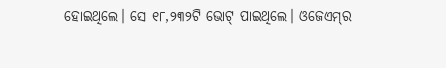ହୋଇଥିଲେ। ସେ ୧୮,୨୩୨ଟି ଭୋଟ୍ ପାଇଥିଲେ। ଓଜେଏମ୍‌ର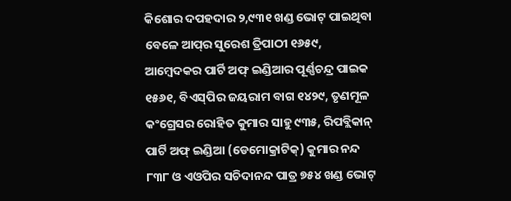କିଶୋର ଦପହଦାର ୨,୯୩୧ ଖଣ୍ଡ ଭୋଟ୍ ପାଇଥିବା ବେଳେ ଆପ୍‌ର ସୁରେଶ ତ୍ରିପାଠୀ ୧୬୫୯, ଆମ୍ବେଦକର ପାର୍ଟି ଅଫ୍ ଇଣ୍ଡିଆର ପୂର୍ଣ୍ଣଚନ୍ଦ୍ର ପାଇକ ୧୫୬୧, ବିଏସ୍‌ପିର ଜୟରାମ ବାଗ ୧୪୨୯, ତୃଣମୂଳ କଂଗ୍ରେସର ରୋହିତ କୁମାର ସାହୁ ୯୩୫, ରିପବ୍ଲିକାନ୍‌ ପାର୍ଟି ଅଫ୍‌ ଇଣ୍ଡିଆ (ଡେମୋକ୍ରାଟିକ୍) କୁମାର ନନ୍ଦ ୮୩୮ ଓ ଏଓପିର ସଚିଦାନନ୍ଦ ପାତ୍ର ୭୫୪ ଖଣ୍ଡ ଭୋଟ୍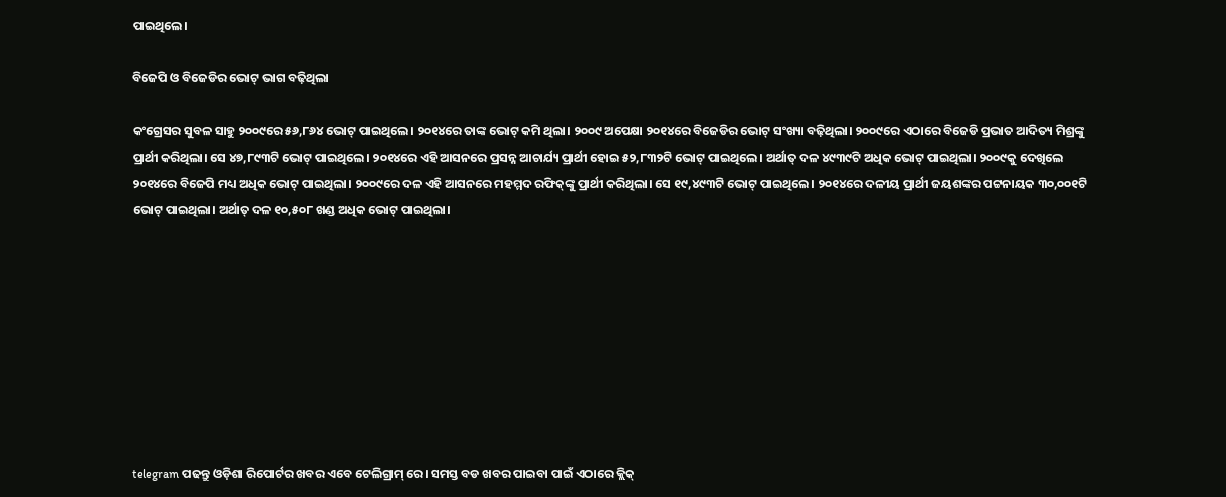ପାଇଥିଲେ।

ବିଜେପି ଓ ବିଜେଡିର ଭୋଟ୍ ଭାଗ ବଢ଼ିଥିଲା

କଂଗ୍ରେସର ସୁବଳ ସାହୁ ୨୦୦୯ରେ ୫୬,୮୬୪ ଭୋଟ୍ ପାଇଥିଲେ। ୨୦୧୪ରେ ତାଙ୍କ ଭୋଟ୍ କମି ଥିଲା। ୨୦୦୯ ଅପେକ୍ଷା ୨୦୧୪ରେ ବିଜେଡିର ଭୋଟ୍ ସଂଖ୍ୟା ବଢ଼ିଥିଲା। ୨୦୦୯ରେ ଏଠାରେ ବିଜେଡି ପ୍ରଭାତ ଆଦିତ୍ୟ ମିଶ୍ରଙ୍କୁ ପ୍ରାର୍ଥୀ କରିଥିଲା। ସେ ୪୭,୮୯୩ଟି ଭୋଟ୍ ପାଇଥିଲେ। ୨୦୧୪ରେ ଏହି ଆସନରେ ପ୍ରସନ୍ନ ଆଚାର୍ଯ୍ୟ ପ୍ରାର୍ଥୀ ହୋଇ ୫୨,୮୩୨ଟି ଭୋଟ୍ ପାଇଥିଲେ। ଅର୍ଥାତ୍‌ ଦଳ ୪୯୩୯ଟି ଅଧିକ ଭୋଟ୍ ପାଇଥିଲା। ୨୦୦୯କୁ ଦେଖିଲେ ୨୦୧୪ରେ ବିଜେପି ମଧ୍ୟ ଅଧିକ ଭୋଟ୍ ପାଇଥିଲା। ୨୦୦୯ରେ ଦଳ ଏହି ଆସନରେ ମହମ୍ମଦ ରଫିକ୍‌ଙ୍କୁ ପ୍ରାର୍ଥୀ କରିଥିଲା। ସେ ୧୯,୪୯୩ଟି ଭୋଟ୍ ପାଇଥିଲେ। ୨୦୧୪ରେ ଦଳୀୟ ପ୍ରାର୍ଥୀ ଜୟଶଙ୍କର ପଟ୍ଟନାୟକ ୩୦,୦୦୧ଟି ଭୋଟ୍ ପାଇଥିଲା। ଅର୍ଥାତ୍ ଦଳ ୧୦,୫୦୮ ଖଣ୍ଡ ଅଧିକ ଭୋଟ୍ ପାଇଥିଲା।









telegram ପଢନ୍ତୁ ଓଡ଼ିଶା ରିପୋର୍ଟର ଖବର ଏବେ ଟେଲିଗ୍ରାମ୍ ରେ। ସମସ୍ତ ବଡ ଖବର ପାଇବା ପାଇଁ ଏଠାରେ କ୍ଲିକ୍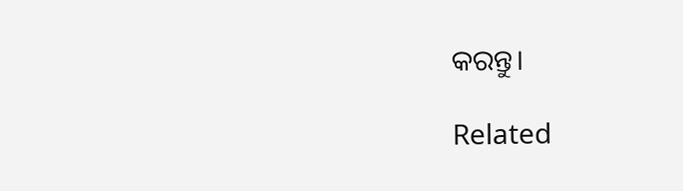କରନ୍ତୁ।

Related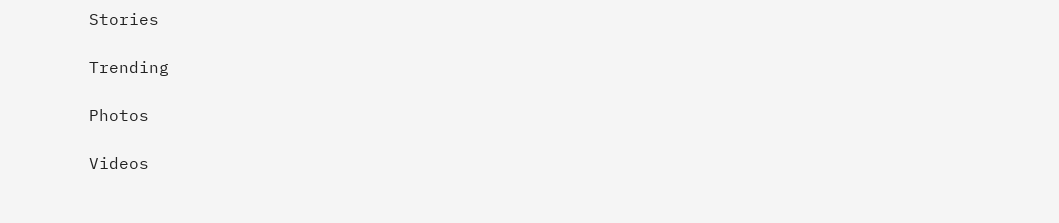Stories

Trending

Photos

Videos